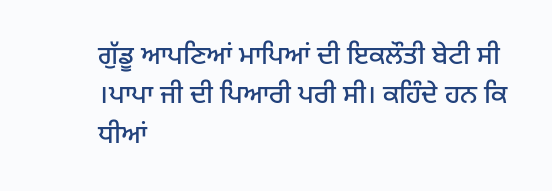ਗੁੱਡੂ ਆਪਣਿਆਂ ਮਾਪਿਆਂ ਦੀ ਇਕਲੌਤੀ ਬੇਟੀ ਸੀ ।ਪਾਪਾ ਜੀ ਦੀ ਪਿਆਰੀ ਪਰੀ ਸੀ। ਕਹਿੰਦੇ ਹਨ ਕਿ ਧੀਆਂ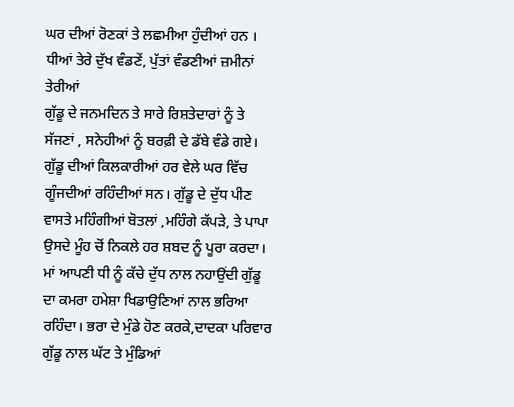ਘਰ ਦੀਆਂ ਰੋਣਕਾਂ ਤੇ ਲਛਮੀਆ ਹੁੰਦੀਆਂ ਹਨ ।
ਧੀਆਂ ਤੇਰੇ ਦੁੱਖ ਵੰਡਣੇਂ, ਪੁੱਤਾਂ ਵੰਡਣੀਆਂ ਜ਼ਮੀਨਾਂ ਤੇਰੀਆਂ
ਗੁੱਡੂ ਦੇ ਜਨਮਦਿਨ ਤੇ ਸਾਰੇ ਰਿਸ਼ਤੇਦਾਰਾਂ ਨੂੰ ਤੇ ਸੱਜਣਾਂ , ਸਨੇਹੀਆਂ ਨੂੰ ਬਰਫ਼ੀ ਦੇ ਡੱਬੇ ਵੰਡੇ ਗਏ। ਗੁੱਡੂ ਦੀਆਂ ਕਿਲਕਾਰੀਆਂ ਹਰ ਵੇਲੇ ਘਰ ਵਿੱਚ ਗੂੰਜਦੀਆਂ ਰਹਿੰਦੀਆਂ ਸਨ। ਗੁੱਡੂ ਦੇ ਦੁੱਧ ਪੀਣ ਵਾਸਤੇ ਮਹਿੰਗੀਆਂ ਬੋਤਲਾਂ ,ਮਹਿੰਗੇ ਕੱਪੜੇ, ਤੇ ਪਾਪਾ ਉਸਦੇ ਮੂੰਹ ਚੋਂ ਨਿਕਲੇ ਹਰ ਸ਼ਬਦ ਨੂੰ ਪੂਰਾ ਕਰਦਾ। ਮਾਂ ਆਪਣੀ ਧੀ ਨੂੰ ਕੱਚੇ ਦੁੱਧ ਨਾਲ ਨਹਾਉਂਦੀ ਗੁੱਡੂ ਦਾ ਕਮਰਾ ਹਮੇਸ਼ਾ ਖਿਡਾਉਣਿਆਂ ਨਾਲ ਭਰਿਆ ਰਹਿੰਦਾ। ਭਰਾ ਦੇ ਮੁੰਡੇ ਹੋਣ ਕਰਕੇ,ਦਾਦਕਾ ਪਰਿਵਾਰ ਗੁੱਡੂ ਨਾਲ ਘੱਟ ਤੇ ਮੁੰਡਿਆਂ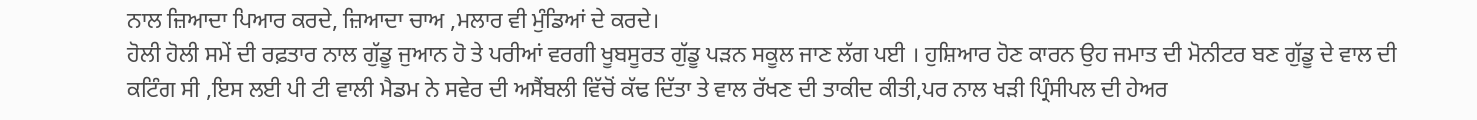ਨਾਲ ਜ਼ਿਆਦਾ ਪਿਆਰ ਕਰਦੇ, ਜ਼ਿਆਦਾ ਚਾਅ ,ਮਲਾਰ ਵੀ ਮੁੰਡਿਆਂ ਦੇ ਕਰਦੇ।
ਹੋਲੀ ਹੋਲੀ ਸਮੇਂ ਦੀ ਰਫ਼ਤਾਰ ਨਾਲ ਗੁੱਡੂ ਜੁਆਨ ਹੋ ਤੇ ਪਰੀਆਂ ਵਰਗੀ ਖੂਬਸੂਰਤ ਗੁੱਡੂ ਪੜਨ ਸਕੂਲ ਜਾਣ ਲੱਗ ਪਈ । ਹੁਸ਼ਿਆਰ ਹੋਣ ਕਾਰਨ ਉਹ ਜਮਾਤ ਦੀ ਮੋਨੀਟਰ ਬਣ ਗੁੱਡੂ ਦੇ ਵਾਲ ਦੀ ਕਟਿੰਗ ਸੀ ,ਇਸ ਲਈ ਪੀ ਟੀ ਵਾਲੀ ਮੈਡਮ ਨੇ ਸਵੇਰ ਦੀ ਅਸੈਂਬਲੀ ਵਿੱਚੋਂ ਕੱਢ ਦਿੱਤਾ ਤੇ ਵਾਲ ਰੱਖਣ ਦੀ ਤਾਕੀਦ ਕੀਤੀ,ਪਰ ਨਾਲ ਖੜੀ ਪ੍ਰਿੰਸੀਪਲ ਦੀ ਹੇਅਰ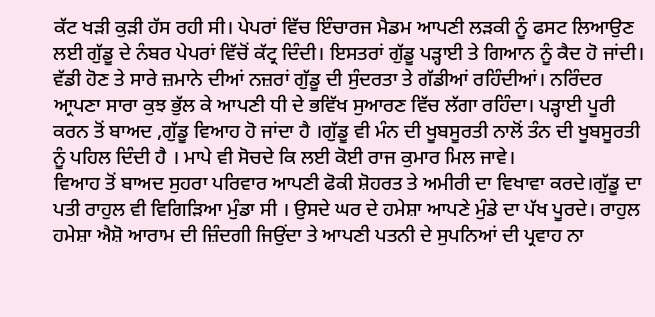ਕੱਟ ਖੜੀ ਕੁੜੀ ਹੱਸ ਰਹੀ ਸੀ। ਪੇਪਰਾਂ ਵਿੱਚ ਇੰਚਾਰਜ ਮੈਡਮ ਆਪਣੀ ਲੜਕੀ ਨੂੰ ਫਸਟ ਲਿਆਉਣ ਲਈ ਗੁੱਡੂ ਦੇ ਨੰਬਰ ਪੇਪਰਾਂ ਵਿੱਚੋਂ ਕੱਟ੍ਰ ਦਿੰਦੀ। ਇਸਤਰਾਂ ਗੁੱਡੂ ਪੜ੍ਹਾਈ ਤੇ ਗਿਆਨ ਨੂੰ ਕੈਦ ਹੋ ਜਾਂਦੀ।
ਵੱਡੀ ਹੋਣ ਤੇ ਸਾਰੇ ਜ਼ਮਾਨੇ ਦੀਆਂ ਨਜ਼ਰਾਂ ਗੁੱਡੂ ਦੀ ਸੁੰਦਰਤਾ ਤੇ ਗੱਡੀਆਂ ਰਹਿੰਦੀਆਂ। ਨਰਿੰਦਰ ਆ੍ਰਪਣਾ ਸਾਰਾ ਕੁਝ ਭੁੱਲ ਕੇ ਆਪਣੀ ਧੀ ਦੇ ਭਵਿੱਖ ਸੁਆਰਣ ਵਿੱਚ ਲੱਗਾ ਰਹਿੰਦਾ। ਪੜ੍ਹਾਈ ਪੂਰੀ ਕਰਨ ਤੋਂ ਬਾਅਦ ,ਗੁੱਡੂ ਵਿਆਹ ਹੋ ਜਾਂਦਾ ਹੈ ।ਗੁੱਡੂ ਵੀ ਮੰਨ ਦੀ ਖੂਬਸੂਰਤੀ ਨਾਲੋਂ ਤੰਨ ਦੀ ਖੂਬਸੂਰਤੀ ਨੂੰ ਪਹਿਲ ਦਿੰਦੀ ਹੈ । ਮਾਪੇ ਵੀ ਸੋਚਦੇ ਕਿ ਲਈ ਕੋਈ ਰਾਜ ਕੁਮਾਰ ਮਿਲ ਜਾਵੇ।
ਵਿਆਹ ਤੋਂ ਬਾਅਦ ਸੁਹਰਾ ਪਰਿਵਾਰ ਆਪਣੀ ਫੋਕੀ ਸ਼ੋਹਰਤ ਤੇ ਅਮੀਰੀ ਦਾ ਵਿਖਾਵਾ ਕਰਦੇ।ਗੁੱਡੂ ਦਾ ਪਤੀ ਰਾਹੁਲ ਵੀ ਵਿਗਿੜਿਆ ਮੁੰਡਾ ਸੀ । ਉਸਦੇ ਘਰ ਦੇ ਹਮੇਸ਼ਾ ਆਪਣੇ ਮੁੰਡੇ ਦਾ ਪੱਖ ਪੂਰਦੇ। ਰਾਹੁਲ ਹਮੇਸ਼ਾ ਐਸ਼ੋ ਆਰਾਮ ਦੀ ਜ਼ਿੰਦਗੀ ਜਿਉਂਦਾ ਤੇ ਆਪਣੀ ਪਤਨੀ ਦੇ ਸੁਪਨਿਆਂ ਦੀ ਪ੍ਰਵਾਹ ਨਾ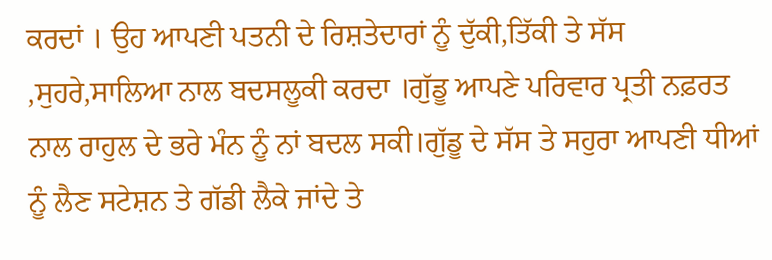ਕਰਦਾਂ । ਉਹ ਆਪਣੀ ਪਤਨੀ ਦੇ ਰਿਸ਼ਤੇਦਾਰਾਂ ਨੂੰ ਦੁੱਕੀ,ਤਿੱਕੀ ਤੇ ਸੱਸ ,ਸੁਹਰੇ,ਸਾਲਿਆ ਨਾਲ ਬਦਸਲੂਕੀ ਕਰਦਾ ।ਗੁੱਡੂ ਆਪਣੇ ਪਰਿਵਾਰ ਪ੍ਰਤੀ ਨਫ਼ਰਤ ਨਾਲ ਰਾਹੁਲ ਦੇ ਭਰੇ ਮੰਨ ਨੂੰ ਨਾਂ ਬਦਲ ਸਕੀ।ਗੁੱਡੂ ਦੇ ਸੱਸ ਤੇ ਸਹੁਰਾ ਆਪਣੀ ਧੀਆਂ ਨੂੰ ਲੈਣ ਸਟੇਸ਼ਨ ਤੇ ਗੱਡੀ ਲੈਕੇ ਜਾਂਦੇ ਤੇ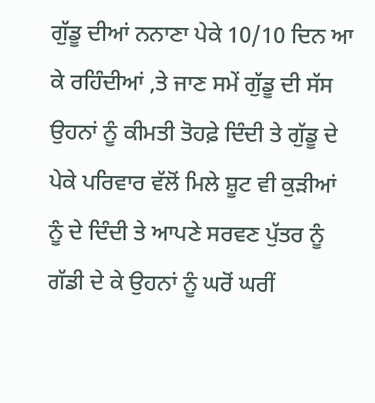ਗੁੱਡੂ ਦੀਆਂ ਨਨਾਣਾ ਪੇਕੇ 10/10 ਦਿਨ ਆ ਕੇ ਰਹਿੰਦੀਆਂ ,ਤੇ ਜਾਣ ਸਮੇਂ ਗੁੱਡੂ ਦੀ ਸੱਸ ਉਹਨਾਂ ਨੂੰ ਕੀਮਤੀ ਤੋਹਫ਼ੇ ਦਿੰਦੀ ਤੇ ਗੁੱਡੂ ਦੇ ਪੇਕੇ ਪਰਿਵਾਰ ਵੱਲੋਂ ਮਿਲੇ ਸ਼ੂਟ ਵੀ ਕੁੜੀਆਂ ਨੂੰ ਦੇ ਦਿੰਦੀ ਤੇ ਆਪਣੇ ਸਰਵਣ ਪੁੱਤਰ ਨੂੰ ਗੱਡੀ ਦੇ ਕੇ ਉਹਨਾਂ ਨੂੰ ਘਰੋਂ ਘਰੀਂ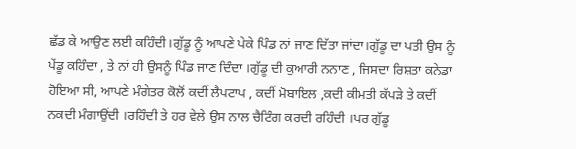ਛੱਡ ਕੇ ਆਉਣ ਲਈ ਕਹਿੰਦੀ।ਗੁੱਡੂ ਨੂੰ ਆਪਣੇ ਪੇਕੇ ਪਿੰਡ ਨਾਂ ਜਾਣ ਦਿੱਤਾ ਜਾਂਦਾ।ਗੁੱਡੂ ਦਾ ਪਤੀ ਉਸ ਨੂੰ ਪੇਂਡੂ ਕਹਿੰਦਾ , ਤੇ ਨਾਂ ਹੀ ਉਸਨੂੰ ਪਿੰਡ ਜਾਣ ਦਿੰਦਾ ।ਗੁੱਡੂ ਦੀ ਕੁਆਰੀ ਨਨਾਣ , ਜਿਸਦਾ ਰਿਸ਼ਤਾ ਕਨੇਡਾ ਹੋਇਆ ਸੀ, ਆਪਣੇ ਮੰਗੇਤਰ ਕੋਲੋਂ ਕਦੀਂ ਲੈਪਟਾਪ , ਕਦੀਂ ਮੋਬਾਇਲ ,ਕਦੀ ਕੀਮਤੀ ਕੱਪੜੇ ਤੇ ਕਦੀਂ ਨਕਦੀ ਮੰਗਾਉਂਦੀ ।ਰਹਿੰਦੀ ਤੇ ਹਰ ਵੇਲੇ ਉਸ ਨਾਲ ਚੈਟਿੰਗ ਕਰਦੀ ਰਹਿੰਦੀ ।ਪਰ ਗੁੱਡੂ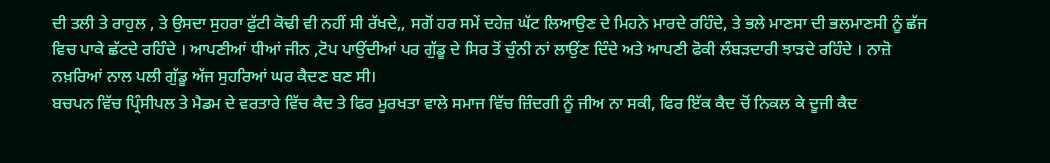ਦੀ ਤਲੀ ਤੇ ਰਾਹੁਲ , ਤੇ ਉਸਦਾ ਸੁਹਰਾ ਫ਼ੁੱਟੀ ਕੋਢੀ ਵੀ ਨਹੀਂ ਸੀ ਰੱਖਦੇ,, ਸਗੋਂ ਹਰ ਸਮੇਂ ਦਹੇਜ਼ ਘੱਟ ਲਿਆਉਣ ਦੇ ਮਿਹਨੇ ਮਾਰਦੇ ਰਹਿੰਦੇ, ਤੇ ਭਲੇ ਮਾਣਸਾ ਦੀ ਭਲਮਾਣਸੀ ਨੂੰ ਛੱਜ ਵਿਚ ਪਾਕੇ ਛੱਟਦੇ ਰਹਿੰਦੇ । ਆਪਣੀਆਂ ਧੀਆਂ ਜੀਨ ,ਟੋਪ ਪਾਉਂਦੀਆਂ ਪਰ ਗੁੱਡੂ ਦੇ ਸਿਰ ਤੋਂ ਚੁੰਨੀ ਨਾਂ ਲਾਉਂਣ ਦਿੰਦੇ ਅਤੇ ਆਪਣੀ ਫੋਕੀ ਲੰਬੜਦਾਰੀ ਝਾੜਦੇ ਰਹਿੰਦੇ । ਨਾਜ਼ੋ ਨਖ਼ਰਿਆਂ ਨਾਲ ਪਲੀ ਗੁੱਡੂ ਅੱਜ ਸੁਹਰਿਆਂ ਘਰ ਕੈਦਣ ਬਣ ਸੀ।
ਬਚਪਨ ਵਿੱਚ ਪ੍ਰਿੰਸੀਪਲ ਤੇ ਮੈਡਮ ਦੇ ਵਰਤਾਰੇ ਵਿੱਚ ਕੈਦ ਤੇ ਫਿਰ ਮੂਰਖਤਾ ਵਾਲੇ ਸਮਾਜ ਵਿੱਚ ਜ਼ਿੰਦਗੀ ਨੂੰ ਜੀਅ ਨਾ ਸਕੀ, ਫਿਰ ਇੱਕ ਕੈਦ ਚੋਂ ਨਿਕਲ ਕੇ ਦੂਜੀ ਕੈਦ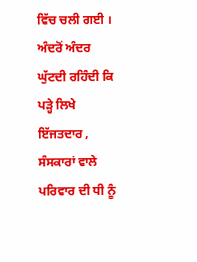ਵਿੱਚ ਚਲੀ ਗਈ । ਅੰਦਰੋਂ ਅੰਦਰ ਘੁੱਟਦੀ ਰਹਿੰਦੀ ਕਿ ਪੜ੍ਹੇ ਲਿਖੇ ਇੱਜਤਦਾਰ , ਸੰਸਕਾਰਾਂ ਵਾਲੇ ਪਰਿਵਾਰ ਦੀ ਧੀ ਨੂੰ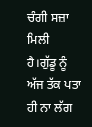ਚੰਗੀ ਸਜ਼ਾ ਮਿਲੀ ਹੈ।ਗੁੱਡੂ ਨੂੰ ਅੱਜ ਤੱਕ ਪਤਾ ਹੀ ਨਾ ਲੱਗ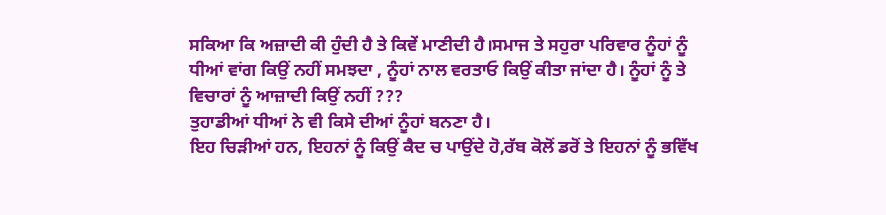ਸਕਿਆ ਕਿ ਅਜ਼ਾਦੀ ਕੀ ਹੁੰਦੀ ਹੈ ਤੇ ਕਿਵੇਂ ਮਾਣੀਦੀ ਹੈ।ਸਮਾਜ ਤੇ ਸਹੁਰਾ ਪਰਿਵਾਰ ਨੂੰਹਾਂ ਨੂੰ ਧੀਆਂ ਵਾਂਗ ਕਿਉਂ ਨਹੀਂ ਸਮਝਦਾ , ਨੂੰਹਾਂ ਨਾਲ ਵਰਤਾਓ ਕਿਉਂ ਕੀਤਾ ਜਾਂਦਾ ਹੈ। ਨੂੰਹਾਂ ਨੂੰ ਤੇ ਵਿਚਾਰਾਂ ਨੂੰ ਆਜ਼ਾਦੀ ਕਿਉਂ ਨਹੀਂ ???
ਤੁਹਾਡੀਆਂ ਧੀਆਂ ਨੇ ਵੀ ਕਿਸੇ ਦੀਆਂ ਨੂੰਹਾਂ ਬਨਣਾ ਹੈ।
ਇਹ ਚਿੜੀਆਂ ਹਨ, ਇਹਨਾਂ ਨੂੰ ਕਿਉਂ ਕੈਦ ਚ ਪਾਉਂਦੇ ਹੋ,ਰੱਬ ਕੋਲੋਂ ਡਰੋਂ ਤੇ ਇਹਨਾਂ ਨੂੰ ਭਵਿੱਖ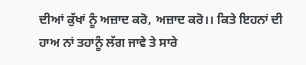ਦੀਆਂ ਕੁੱਖਾਂ ਨੂੰ ਅਜ਼ਾਦ ਕਰੋ, ਅਜ਼ਾਦ ਕਰੋ।। ਕਿਤੇ ਇਹਨਾਂ ਦੀ ਹਾਅ ਨਾਂ ਤਹਾਨੂੰ ਲੱਗ ਜਾਵੇ ਤੇ ਸਾਰੇ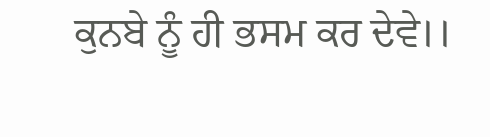ਕੁਨਬੇ ਨੂੰ ਹੀ ਭਸਮ ਕਰ ਦੇਵੇ।।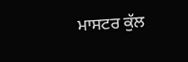ਮਾਸਟਰ ਕੁੱਲ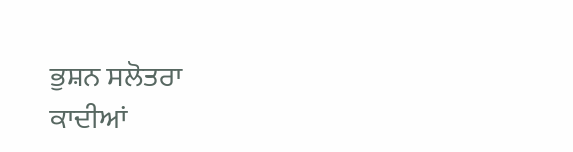ਭੁਸ਼ਨ ਸਲੋਤਰਾ
ਕਾਦੀਆਂ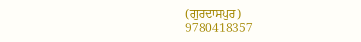(ਗੁਰਦਾਸਪੁਰ)
9780418357